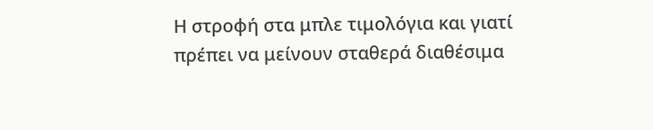Η στροφή στα μπλε τιμολόγια και γιατί πρέπει να μείνουν σταθερά διαθέσιμα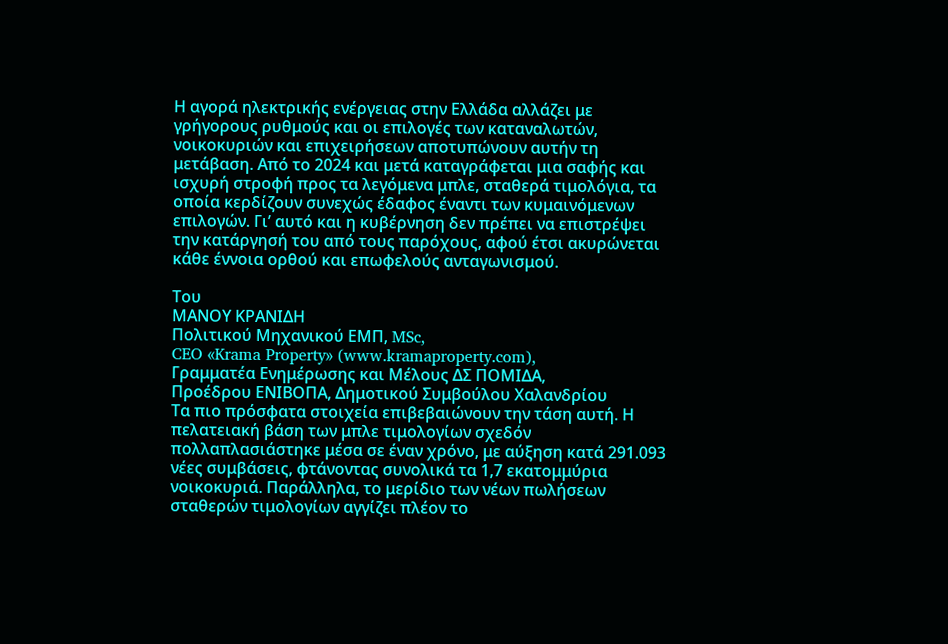Η αγορά ηλεκτρικής ενέργειας στην Ελλάδα αλλάζει με γρήγορους ρυθμούς και οι επιλογές των καταναλωτών, νοικοκυριών και επιχειρήσεων αποτυπώνουν αυτήν τη μετάβαση. Από το 2024 και μετά καταγράφεται μια σαφής και ισχυρή στροφή προς τα λεγόμενα μπλε, σταθερά τιμολόγια, τα οποία κερδίζουν συνεχώς έδαφος έναντι των κυμαινόμενων επιλογών. Γι’ αυτό και η κυβέρνηση δεν πρέπει να επιστρέψει την κατάργησή του από τους παρόχους, αφού έτσι ακυρώνεται κάθε έννοια ορθού και επωφελούς ανταγωνισμού.

Του
ΜΑΝΟΥ ΚΡΑΝΙΔΗ
Πολιτικού Μηχανικού ΕΜΠ, MSc,
CEO «Krama Property» (www.kramaproperty.com),
Γραμματέα Ενημέρωσης και Μέλους ΔΣ ΠΟΜΙΔΑ,
Προέδρου ΕΝΙΒΟΠΑ, Δημοτικού Συμβούλου Χαλανδρίου
Τα πιο πρόσφατα στοιχεία επιβεβαιώνουν την τάση αυτή. Η πελατειακή βάση των μπλε τιμολογίων σχεδόν πολλαπλασιάστηκε μέσα σε έναν χρόνο, με αύξηση κατά 291.093 νέες συμβάσεις, φτάνοντας συνολικά τα 1,7 εκατομμύρια νοικοκυριά. Παράλληλα, το μερίδιο των νέων πωλήσεων σταθερών τιμολογίων αγγίζει πλέον το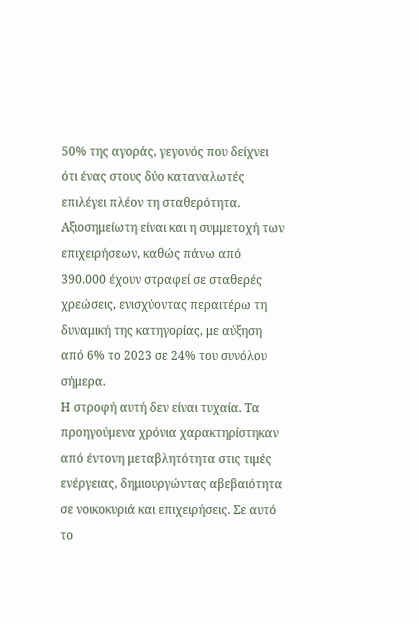50% της αγοράς, γεγονός που δείχνει ότι ένας στους δύο καταναλωτές επιλέγει πλέον τη σταθερότητα. Αξιοσημείωτη είναι και η συμμετοχή των επιχειρήσεων, καθώς πάνω από 390.000 έχουν στραφεί σε σταθερές χρεώσεις, ενισχύοντας περαιτέρω τη δυναμική της κατηγορίας, με αύξηση από 6% το 2023 σε 24% του συνόλου σήμερα.
Η στροφή αυτή δεν είναι τυχαία. Τα προηγούμενα χρόνια χαρακτηρίστηκαν από έντονη μεταβλητότητα στις τιμές ενέργειας, δημιουργώντας αβεβαιότητα σε νοικοκυριά και επιχειρήσεις. Σε αυτό το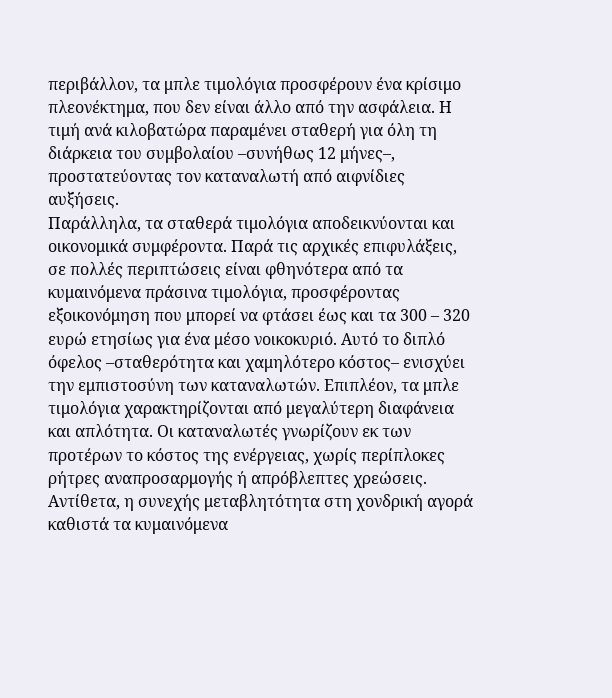περιβάλλον, τα μπλε τιμολόγια προσφέρουν ένα κρίσιμο πλεονέκτημα, που δεν είναι άλλο από την ασφάλεια. Η τιμή ανά κιλοβατώρα παραμένει σταθερή για όλη τη διάρκεια του συμβολαίου –συνήθως 12 μήνες–, προστατεύοντας τον καταναλωτή από αιφνίδιες αυξήσεις.
Παράλληλα, τα σταθερά τιμολόγια αποδεικνύονται και οικονομικά συμφέροντα. Παρά τις αρχικές επιφυλάξεις, σε πολλές περιπτώσεις είναι φθηνότερα από τα κυμαινόμενα πράσινα τιμολόγια, προσφέροντας εξοικονόμηση που μπορεί να φτάσει έως και τα 300 – 320 ευρώ ετησίως για ένα μέσο νοικοκυριό. Αυτό το διπλό όφελος –σταθερότητα και χαμηλότερο κόστος– ενισχύει την εμπιστοσύνη των καταναλωτών. Επιπλέον, τα μπλε τιμολόγια χαρακτηρίζονται από μεγαλύτερη διαφάνεια και απλότητα. Οι καταναλωτές γνωρίζουν εκ των προτέρων το κόστος της ενέργειας, χωρίς περίπλοκες ρήτρες αναπροσαρμογής ή απρόβλεπτες χρεώσεις. Αντίθετα, η συνεχής μεταβλητότητα στη χονδρική αγορά καθιστά τα κυμαινόμενα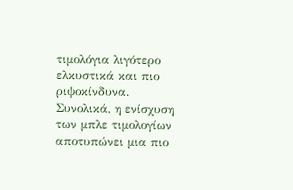τιμολόγια λιγότερο ελκυστικά και πιο ριψοκίνδυνα.
Συνολικά, η ενίσχυση των μπλε τιμολογίων αποτυπώνει μια πιο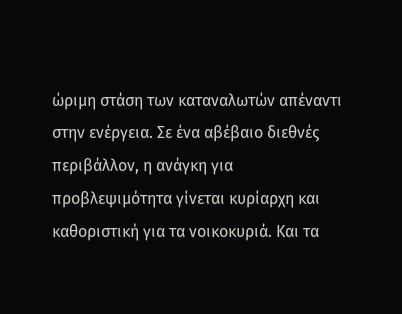ώριμη στάση των καταναλωτών απέναντι στην ενέργεια. Σε ένα αβέβαιο διεθνές περιβάλλον, η ανάγκη για προβλεψιμότητα γίνεται κυρίαρχη και καθοριστική για τα νοικοκυριά. Και τα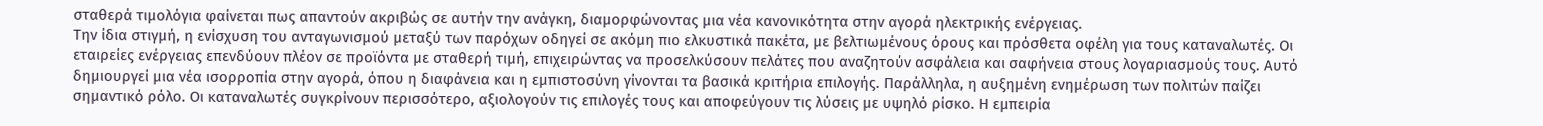σταθερά τιμολόγια φαίνεται πως απαντούν ακριβώς σε αυτήν την ανάγκη, διαμορφώνοντας μια νέα κανονικότητα στην αγορά ηλεκτρικής ενέργειας.
Την ίδια στιγμή, η ενίσχυση του ανταγωνισμού μεταξύ των παρόχων οδηγεί σε ακόμη πιο ελκυστικά πακέτα, με βελτιωμένους όρους και πρόσθετα οφέλη για τους καταναλωτές. Οι εταιρείες ενέργειας επενδύουν πλέον σε προϊόντα με σταθερή τιμή, επιχειρώντας να προσελκύσουν πελάτες που αναζητούν ασφάλεια και σαφήνεια στους λογαριασμούς τους. Αυτό δημιουργεί μια νέα ισορροπία στην αγορά, όπου η διαφάνεια και η εμπιστοσύνη γίνονται τα βασικά κριτήρια επιλογής. Παράλληλα, η αυξημένη ενημέρωση των πολιτών παίζει σημαντικό ρόλο. Οι καταναλωτές συγκρίνουν περισσότερο, αξιολογούν τις επιλογές τους και αποφεύγουν τις λύσεις με υψηλό ρίσκο. Η εμπειρία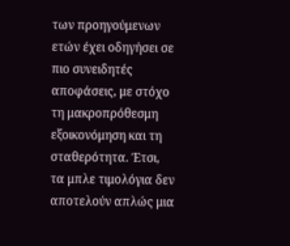των προηγούμενων ετών έχει οδηγήσει σε πιο συνειδητές αποφάσεις, με στόχο τη μακροπρόθεσμη εξοικονόμηση και τη σταθερότητα. Έτσι, τα μπλε τιμολόγια δεν αποτελούν απλώς μια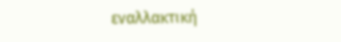εναλλακτική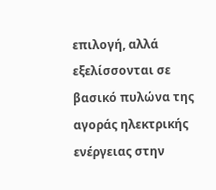επιλογή, αλλά εξελίσσονται σε βασικό πυλώνα της αγοράς ηλεκτρικής ενέργειας στην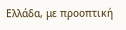Ελλάδα, με προοπτική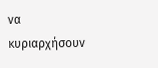να κυριαρχήσουν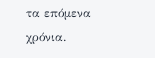τα επόμενα χρόνια.